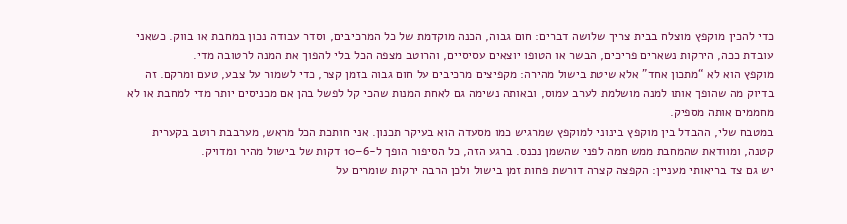כדי להכין מוקפץ מוצלח בבית צריך שלושה דברים: חום גבוה, הכנה מוקדמת של כל המרכיבים, וסדר עבודה נכון במחבת או בווק. כשאני עובדת ככה, הירקות נשארים פריכים, הבשר או הטופו יוצאים עסיסיים, והרוטב מצפה הכל בלי להפוך את המנה לרטובה מדי.
מוקפץ הוא לא “מתכון אחד” אלא שיטת בישול מהירה: מקפיצים מרכיבים על חום גבוה בזמן קצר, כדי לשמור על צבע, טעם ומרקם. זה בדיוק מה שהופך אותו למנה מושלמת לערב עמוס, ובאותה נשימה גם לאחת המנות שהכי קל לפשל בהן אם מכניסים יותר מדי למחבת או לא מחממים אותה מספיק.
במטבח שלי, ההבדל בין מוקפץ בינוני למוקפץ שמרגיש כמו מסעדה הוא בעיקר תכנון. אני חותכת הכל מראש, מערבבת רוטב בקערית קטנה, ומוודאת שהמחבת ממש חמה לפני שהשמן נכנס. ברגע הזה, כל הסיפור הופך ל-6–10 דקות של בישול מהיר ומדויק.
יש גם צד בריאותי מעניין: הקפצה קצרה דורשת פחות זמן בישול ולכן הרבה ירקות שומרים על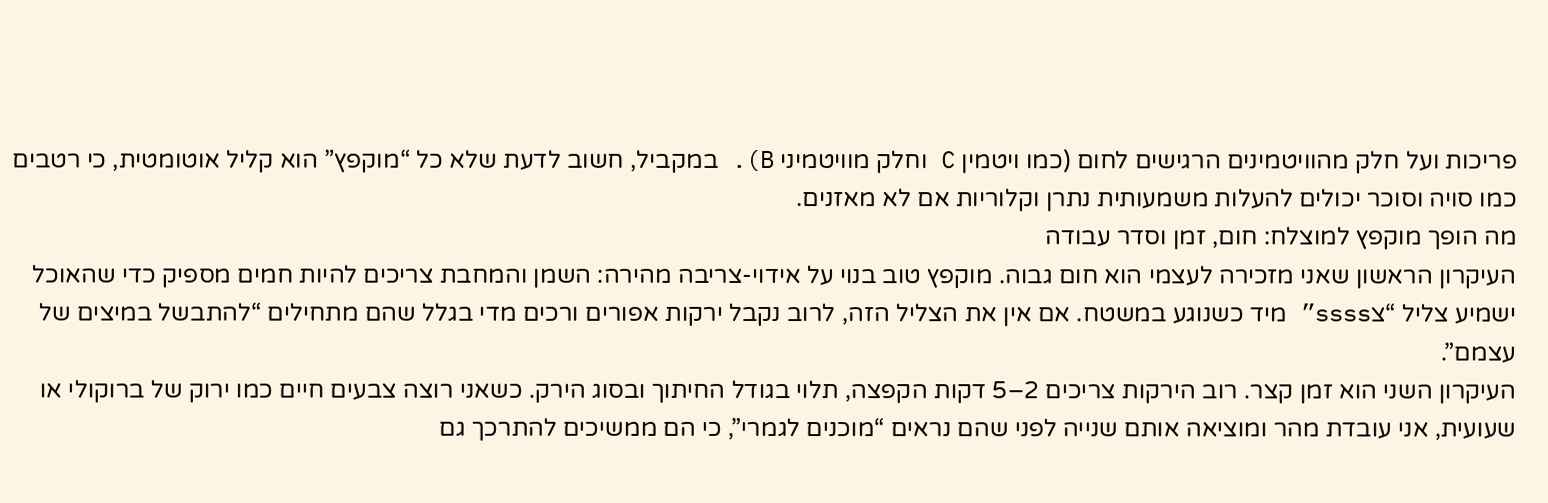פריכות ועל חלק מהוויטמינים הרגישים לחום (כמו ויטמין C וחלק מוויטמיני B). במקביל, חשוב לדעת שלא כל “מוקפץ” הוא קליל אוטומטית, כי רטבים כמו סויה וסוכר יכולים להעלות משמעותית נתרן וקלוריות אם לא מאזנים.
מה הופך מוקפץ למוצלח: חום, זמן וסדר עבודה
העיקרון הראשון שאני מזכירה לעצמי הוא חום גבוה. מוקפץ טוב בנוי על אידוי-צריבה מהירה: השמן והמחבת צריכים להיות חמים מספיק כדי שהאוכל ישמיע צליל “צssss” מיד כשנוגע במשטח. אם אין את הצליל הזה, לרוב נקבל ירקות אפורים ורכים מדי בגלל שהם מתחילים “להתבשל במיצים של עצמם”.
העיקרון השני הוא זמן קצר. רוב הירקות צריכים 2–5 דקות הקפצה, תלוי בגודל החיתוך ובסוג הירק. כשאני רוצה צבעים חיים כמו ירוק של ברוקולי או שעועית, אני עובדת מהר ומוציאה אותם שנייה לפני שהם נראים “מוכנים לגמרי”, כי הם ממשיכים להתרכך גם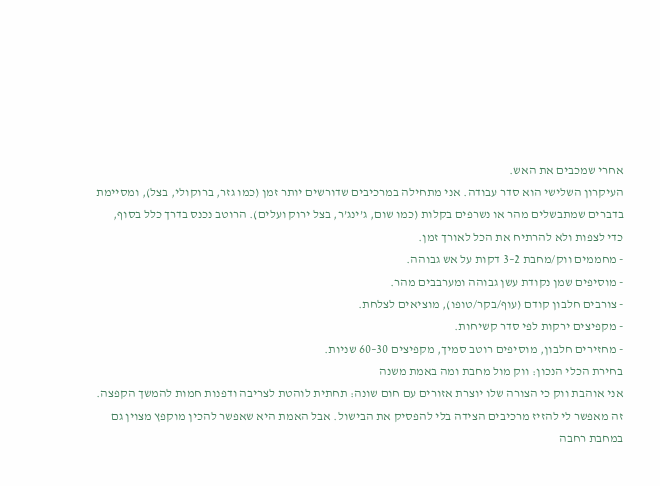אחרי שמכבים את האש.
העיקרון השלישי הוא סדר עבודה. אני מתחילה במרכיבים שדורשים יותר זמן (כמו גזר, ברוקולי, בצל), ומסיימת בדברים שמתבשלים מהר או נשרפים בקלות (כמו שום, ג’ינג’ר, בצל ירוק ועלים). הרוטב נכנס בדרך כלל בסוף, כדי לצפות ולא להרתיח את הכל לאורך זמן.
- מחממים ווק/מחבת 2–3 דקות על אש גבוהה.
- מוסיפים שמן נקודת עשן גבוהה ומערבבים מהר.
- צורבים חלבון קודם (עוף/בקר/טופו), מוציאים לצלחת.
- מקפיצים ירקות לפי סדר קשיחות.
- מחזירים חלבון, מוסיפים רוטב סמיך, מקפיצים 30–60 שניות.
בחירת הכלי הנכון: ווק מול מחבת ומה באמת משנה
אני אוהבת ווק כי הצורה שלו יוצרת אזורים עם חום שונה: תחתית לוהטת לצריבה ודפנות חמות להמשך הקפצה. זה מאפשר לי להזיז מרכיבים הצידה בלי להפסיק את הבישול. אבל האמת היא שאפשר להכין מוקפץ מצוין גם במחבת רחבה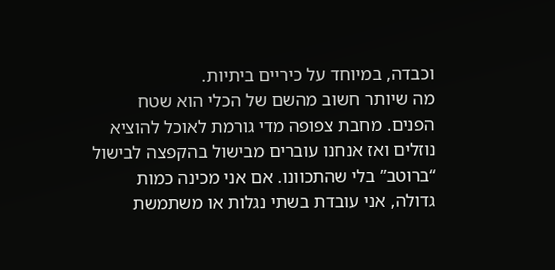וכבדה, במיוחד על כיריים ביתיות.
מה שיותר חשוב מהשם של הכלי הוא שטח הפנים. מחבת צפופה מדי גורמת לאוכל להוציא נוזלים ואז אנחנו עוברים מבישול בהקפצה לבישול “ברוטב” בלי שהתכוונו. אם אני מכינה כמות גדולה, אני עובדת בשתי נגלות או משתמשת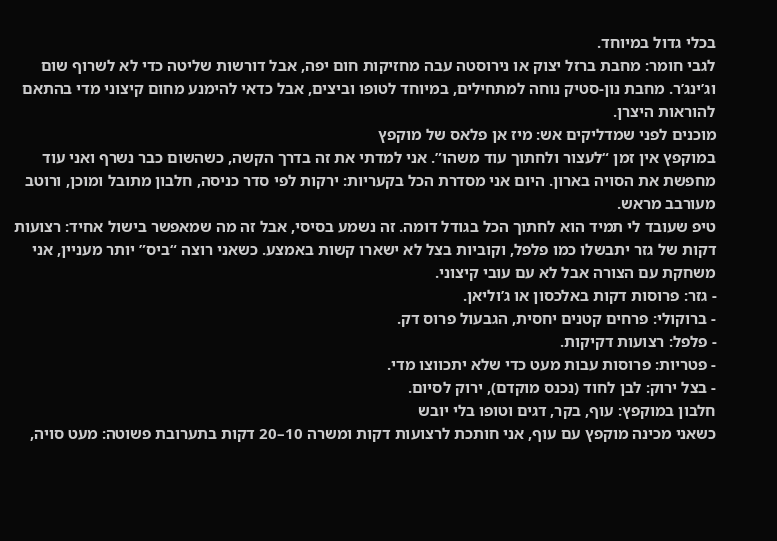בכלי גדול במיוחד.
לגבי חומר: מחבת ברזל יצוק או נירוסטה עבה מחזיקות חום יפה, אבל דורשות שליטה כדי לא לשרוף שום וג’ינג’ר. מחבת נון-סטיק נוחה למתחילים, במיוחד לטופו וביצים, אבל כדאי להימנע מחום קיצוני מדי בהתאם להוראות היצרן.
מוכנים לפני שמדליקים אש: מיז אן פלאס של מוקפץ
במוקפץ אין זמן “לעצור ולחתוך עוד משהו”. אני למדתי את זה בדרך הקשה, כשהשום כבר נשרף ואני עוד מחפשת את הסויה בארון. היום אני מסדרת הכל בקעריות: ירקות לפי סדר כניסה, חלבון מתובל ומוכן, ורוטב מעורבב מראש.
טיפ שעובד לי תמיד הוא לחתוך הכל בגודל דומה. זה נשמע בסיסי, אבל זה מה שמאפשר בישול אחיד: רצועות דקות של גזר יתבשלו כמו פלפל, וקוביות בצל לא ישארו קשות באמצע. כשאני רוצה “ביס” יותר מעניין, אני משחקת עם הצורה אבל לא עם עובי קיצוני.
- גזר: פרוסות דקות באלכסון או ג’וליאן.
- ברוקולי: פרחים קטנים יחסית, הגבעול פרוס דק.
- פלפל: רצועות דקיקות.
- פטריות: פרוסות עבות מעט כדי שלא יתכווצו מדי.
- בצל ירוק: לבן לחוד (נכנס מוקדם), ירוק לסיום.
חלבון במוקפץ: עוף, בקר, דגים וטופו בלי יובש
כשאני מכינה מוקפץ עם עוף, אני חותכת לרצועות דקות ומשרה 10–20 דקות בתערובת פשוטה: מעט סויה,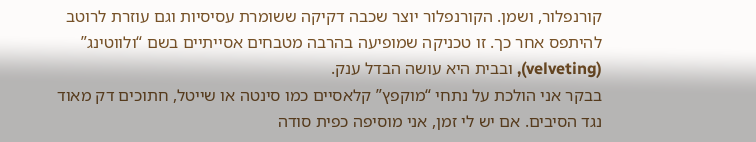קורנפלור, ושמן. הקורנפלור יוצר שכבה דקיקה ששומרת עסיסיות וגם עוזרת לרוטב להיתפס אחר כך. זו טכניקה שמופיעה בהרבה מטבחים אסייתיים בשם “ולווטינג” (velveting), ובבית היא עושה הבדל ענק.
בבקר אני הולכת על נתחי “מוקפץ” קלאסיים כמו סינטה או שייטל, חתוכים דק מאוד נגד הסיבים. אם יש לי זמן, אני מוסיפה כפית סודה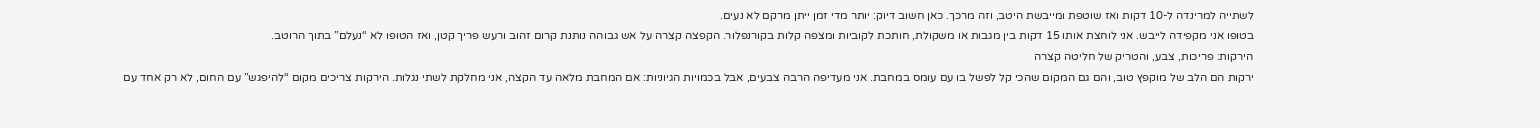לשתייה למרינדה ל-10 דקות ואז שוטפת ומייבשת היטב, וזה מרכך. כאן חשוב דיוק: יותר מדי זמן ייתן מרקם לא נעים.
בטופו אני מקפידה לייבש. אני לוחצת אותו 15 דקות בין מגבות או משקולת, חותכת לקוביות ומצפה קלות בקורנפלור. הקפצה קצרה על אש גבוהה נותנת קרום זהוב ורעש פריך קטן, ואז הטופו לא “נעלם” בתוך הרוטב.
הירקות: פריכות, צבע, והטריק של חליטה קצרה
ירקות הם הלב של מוקפץ טוב, והם גם המקום שהכי קל לפשל בו עם עומס במחבת. אני מעדיפה הרבה צבעים, אבל בכמויות הגיוניות: אם המחבת מלאה עד הקצה, אני מחלקת לשתי נגלות. הירקות צריכים מקום “להיפגש” עם החום, לא רק אחד עם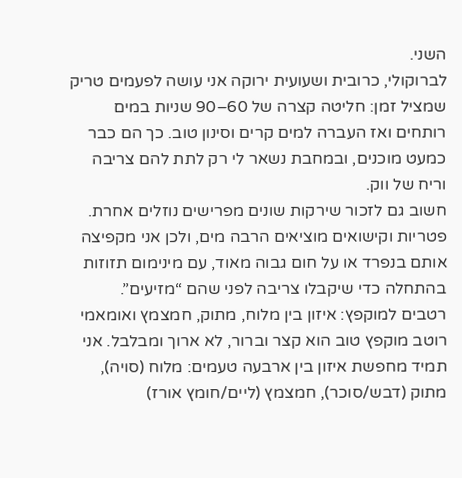השני.
לברוקולי, כרובית ושעועית ירוקה אני עושה לפעמים טריק שמציל זמן: חליטה קצרה של 60–90 שניות במים רותחים ואז העברה למים קרים וסינון טוב. כך הם כבר כמעט מוכנים, ובמחבת נשאר לי רק לתת להם צריבה וריח של ווק.
חשוב גם לזכור שירקות שונים מפרישים נוזלים אחרת. פטריות וקישואים מוציאים הרבה מים, ולכן אני מקפיצה אותם בנפרד או על חום גבוה מאוד, עם מינימום תזוזות בהתחלה כדי שיקבלו צריבה לפני שהם “מזיעים”.
רטבים למוקפץ: איזון בין מלוח, מתוק, חמצמץ ואומאמי
רוטב מוקפץ טוב הוא קצר וברור, לא ארוך ומבלבל. אני תמיד מחפשת איזון בין ארבעה טעמים: מלוח (סויה), מתוק (דבש/סוכר), חמצמץ (ליים/חומץ אורז)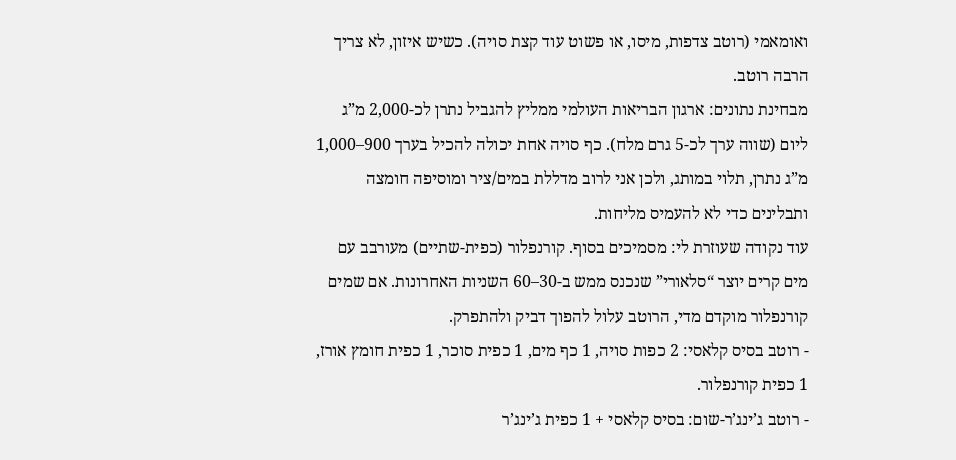ואומאמי (רוטב צדפות, מיסו, או פשוט עוד קצת סויה). כשיש איזון, לא צריך הרבה רוטב.
מבחינת נתונים: ארגון הבריאות העולמי ממליץ להגביל נתרן לכ-2,000 מ”ג ליום (שווה ערך לכ-5 גרם מלח). כף סויה אחת יכולה להכיל בערך 900–1,000 מ”ג נתרן, תלוי במותג, ולכן אני לרוב מדללת במים/ציר ומוסיפה חומצה ותבלינים כדי לא להעמיס מליחות.
עוד נקודה שעוזרת לי: מסמיכים בסוף. קורנפלור (כפית-שתיים) מעורבב עם מים קרים יוצר “סלאורי” שנכנס ממש ב-30–60 השניות האחרונות. אם שמים קורנפלור מוקדם מדי, הרוטב עלול להפוך דביק ולהתפרק.
- רוטב בסיס קלאסי: 2 כפות סויה, 1 כף מים, 1 כפית סוכר, 1 כפית חומץ אורז, 1 כפית קורנפלור.
- רוטב ג’ינג’ר-שום: בסיס קלאסי + 1 כפית ג’ינג’ר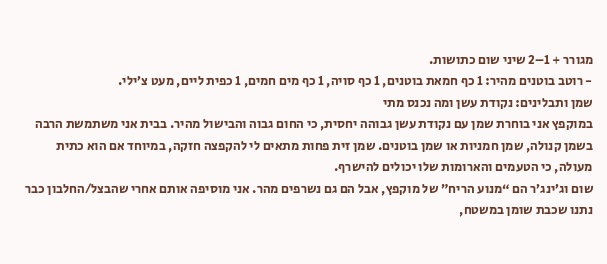מגורר + 1–2 שיני שום כתושות.
- רוטב בוטנים מהיר: 1 כף חמאת בוטנים, 1 כף סויה, 1 כף מים חמים, 1 כפית ליים, מעט צ’ילי.
שמן ותבלינים: נקודת עשן ומה נכנס מתי
במוקפץ אני בוחרת שמן עם נקודת עשן גבוהה יחסית, כי החום גבוה והבישול מהיר. בבית אני משתמשת הרבה בשמן קנולה, שמן חמניות או שמן בוטנים. שמן זית פחות מתאים לי להקפצה חזקה, במיוחד אם הוא כתית מעולה, כי הטעמים והארומות שלו יכולים להישרף.
שום וג’ינג’ר הם “מנוע הריח” של מוקפץ, אבל הם גם נשרפים מהר. אני מוסיפה אותם אחרי שהבצל/החלבון כבר נתנו שכבת שומן במשטח,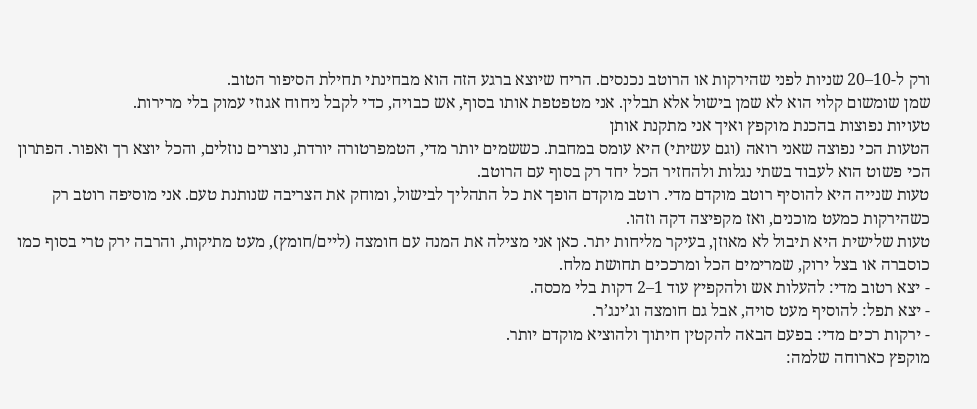ורק ל-10–20 שניות לפני שהירקות או הרוטב נכנסים. הריח שיוצא ברגע הזה הוא מבחינתי תחילת הסיפור הטוב.
שמן שומשום קלוי הוא לא שמן בישול אלא תבלין. אני מטפטפת אותו בסוף, אש כבויה, כדי לקבל ניחוח אגוזי עמוק בלי מרירות.
טעויות נפוצות בהכנת מוקפץ ואיך אני מתקנת אותן
הטעות הכי נפוצה שאני רואה (וגם עשיתי) היא עומס במחבת. כששמים יותר מדי, הטמפרטורה יורדת, נוצרים נוזלים, והכל יוצא רך ואפור. הפתרון הכי פשוט הוא לעבוד בשתי נגלות ולהחזיר הכל יחד רק בסוף עם הרוטב.
טעות שנייה היא להוסיף רוטב מוקדם מדי. רוטב מוקדם הופך את כל התהליך לבישול, ומוחק את הצריבה שנותנת טעם. אני מוסיפה רוטב רק כשהירקות כמעט מוכנים, ואז מקפיצה דקה וזהו.
טעות שלישית היא תיבול לא מאוזן, בעיקר מליחות יתר. כאן אני מצילה את המנה עם חומצה (ליים/חומץ), מעט מתיקות, והרבה ירק טרי בסוף כמו כוסברה או בצל ירוק, שמרימים הכל ומרככים תחושת מלח.
- יצא רטוב מדי: להעלות אש ולהקפיץ עוד 1–2 דקות בלי מכסה.
- יצא תפל: להוסיף מעט סויה, אבל גם חומצה וג’ינג’ר.
- ירקות רכים מדי: בפעם הבאה להקטין חיתוך ולהוציא מוקדם יותר.
מוקפץ כארוחה שלמה: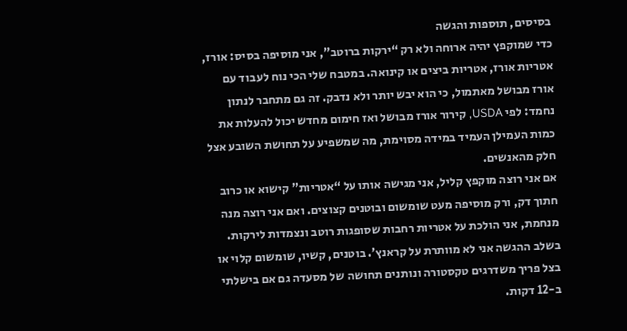בסיסים, תוספות והגשה
כדי שמוקפץ יהיה ארוחה ולא רק “ירקות ברוטב”, אני מוסיפה בסיס: אורז, אטריות אורז, אטריות ביצים או קינואה. במטבח שלי הכי נוח לעבוד עם אורז מבושל מאתמול, כי הוא יבש יותר ולא נדבק. זה גם מתחבר לנתון נחמד: לפי USDA, קירור אורז מבושל ואז חימום מחדש יכול להעלות את כמות העמילן העמיד במידה מסוימת, מה שמשפיע על תחושת השובע אצל חלק מהאנשים.
אם אני רוצה מוקפץ קליל, אני מגישה אותו על “אטריות” קישוא או כרוב חתוך דק, ורק מוסיפה מעט שומשום ובוטנים קצוצים. ואם אני רוצה מנה מנחמת, אני הולכת על אטריות רחבות שסופגות רוטב ונצמדות לירקות.
בשלב ההגשה אני לא מוותרת על קראנץ’. בוטנים, קשיו, שומשום קלוי או בצל פריך משדרגים טקסטורה ונותנים תחושה של מסעדה גם אם בישלתי ב-12 דקות.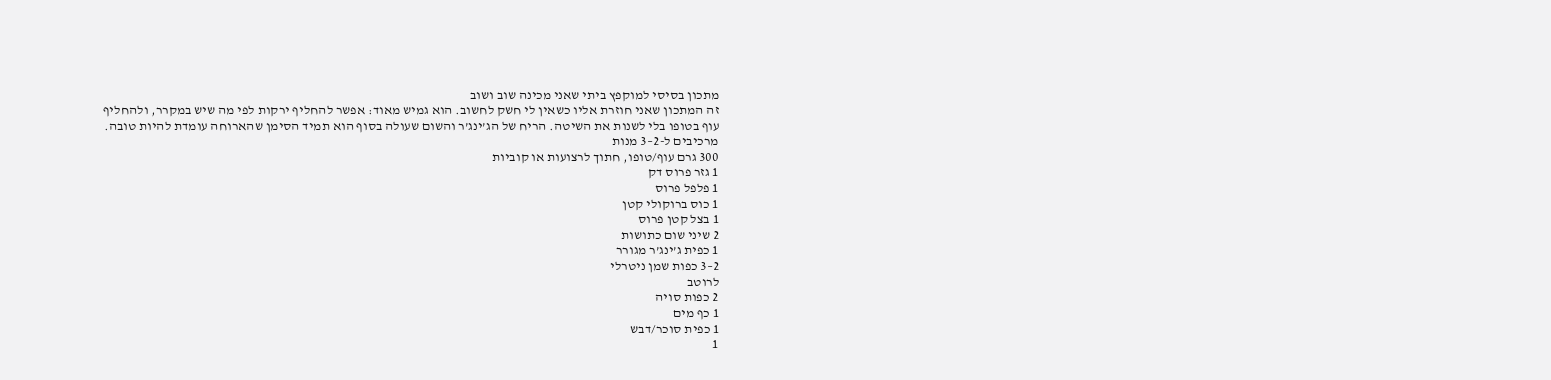מתכון בסיסי למוקפץ ביתי שאני מכינה שוב ושוב
זה המתכון שאני חוזרת אליו כשאין לי חשק לחשוב. הוא גמיש מאוד: אפשר להחליף ירקות לפי מה שיש במקרר, ולהחליף עוף בטופו בלי לשנות את השיטה. הריח של הג’ינג’ר והשום שעולה בסוף הוא תמיד הסימן שהארוחה עומדת להיות טובה.
מרכיבים ל-2–3 מנות
300 גרם עוף/טופו, חתוך לרצועות או קוביות
1 גזר פרוס דק
1 פלפל פרוס
1 כוס ברוקולי קטן
1 בצל קטן פרוס
2 שיני שום כתושות
1 כפית ג’ינג’ר מגורר
2–3 כפות שמן ניטרלי
לרוטב
2 כפות סויה
1 כף מים
1 כפית סוכר/דבש
1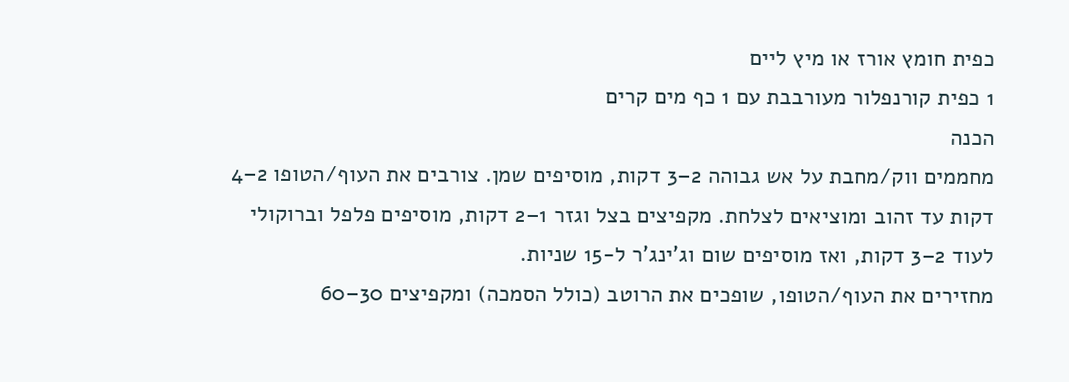כפית חומץ אורז או מיץ ליים
1 כפית קורנפלור מעורבבת עם 1 כף מים קרים
הכנה
מחממים ווק/מחבת על אש גבוהה 2–3 דקות, מוסיפים שמן. צורבים את העוף/הטופו 2–4 דקות עד זהוב ומוציאים לצלחת. מקפיצים בצל וגזר 1–2 דקות, מוסיפים פלפל וברוקולי לעוד 2–3 דקות, ואז מוסיפים שום וג’ינג’ר ל-15 שניות.
מחזירים את העוף/הטופו, שופכים את הרוטב (כולל הסמכה) ומקפיצים 30–60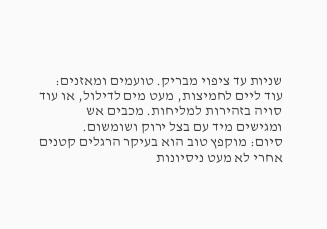שניות עד ציפוי מבריק. טועמים ומאזנים: עוד ליים לחמיצות, מעט מים לדילול, או עוד סויה בזהירות למליחות. מכבים אש ומגישים מיד עם בצל ירוק ושומשום.
סיום: מוקפץ טוב הוא בעיקר הרגלים קטנים
אחרי לא מעט ניסיונות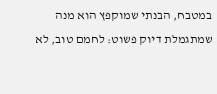במטבח, הבנתי שמוקפץ הוא מנה שמתגמלת דיוק פשוט: לחמם טוב, לא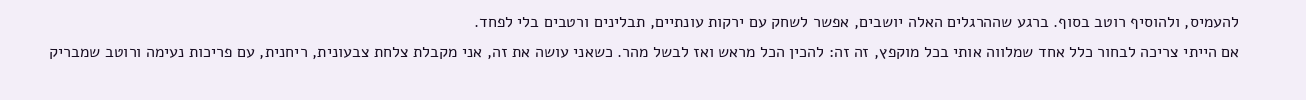להעמיס, ולהוסיף רוטב בסוף. ברגע שההרגלים האלה יושבים, אפשר לשחק עם ירקות עונתיים, תבלינים ורטבים בלי לפחד.
אם הייתי צריכה לבחור כלל אחד שמלווה אותי בכל מוקפץ, זה זה: להכין הכל מראש ואז לבשל מהר. כשאני עושה את זה, אני מקבלת צלחת צבעונית, ריחנית, עם פריכות נעימה ורוטב שמבריק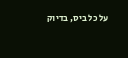על כל ביס, בדיוק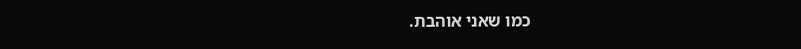כמו שאני אוהבת.